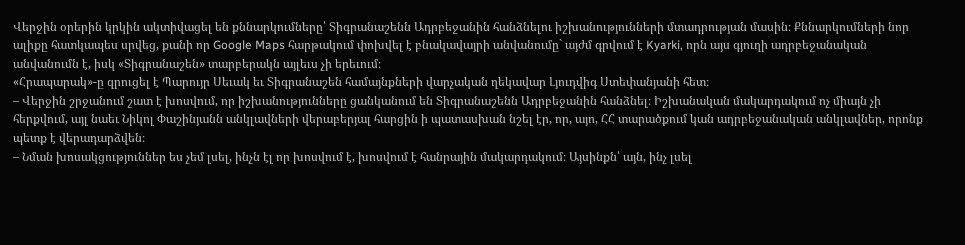Վերջին օրերին կրկին ակտիվացել են քննարկումները՝ Տիգրանաշենն Ադրբեջանին հանձնելու իշխանությունների մտադրության մասին։ Քննարկումների նոր ալիքը հատկապես սրվեց, քանի որ Google Maps հարթակում փոխվել է բնակավայրի անվանումը` այժմ գրվում է Kyarki, որն այս գյուղի ադրբեջանական անվանումն է, իսկ «Տիգրանաշեն» տարբերակն այլեւս չի երեւում։
«Հրապարակ»-ը զրուցել է Պարույր Սեւակ եւ Տիգրանաշեն համայնքների վարչական ղեկավար Լյուդվիգ Ստեփանյանի հետ։
– Վերջին շրջանում շատ է խոսվում, որ իշխանությունները ցանկանում են Տիգրանաշենն Ադրբեջանին հանձնել։ Իշխանական մակարդակում ոչ միայն չի հերքվում, այլ նաեւ Նիկոլ Փաշինյանն անկլավների վերաբերյալ հարցին ի պատասխան նշել էր, որ, այո, ՀՀ տարածքում կան ադրբեջանական անկլավներ, որոնք պետք է վերադարձվեն։
– Նման խոսակցություններ ես չեմ լսել, ինչն էլ որ խոսվում է, խոսվում է հանրային մակարդակում։ Այսինքն՝ այն, ինչ լսել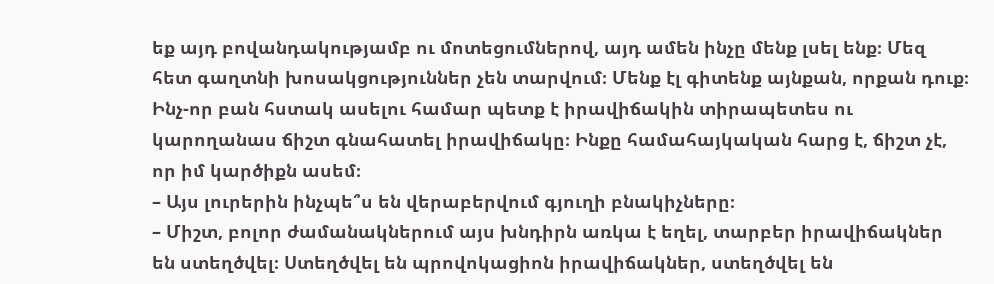եք այդ բովանդակությամբ ու մոտեցումներով, այդ ամեն ինչը մենք լսել ենք։ Մեզ հետ գաղտնի խոսակցություններ չեն տարվում։ Մենք էլ գիտենք այնքան, որքան դուք։ Ինչ-որ բան հստակ ասելու համար պետք է իրավիճակին տիրապետես ու կարողանաս ճիշտ գնահատել իրավիճակը։ Ինքը համահայկական հարց է, ճիշտ չէ, որ իմ կարծիքն ասեմ։
– Այս լուրերին ինչպե՞ս են վերաբերվում գյուղի բնակիչները։
– Միշտ, բոլոր ժամանակներում այս խնդիրն առկա է եղել, տարբեր իրավիճակներ են ստեղծվել։ Ստեղծվել են պրովոկացիոն իրավիճակներ, ստեղծվել են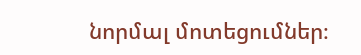նորմալ մոտեցումներ։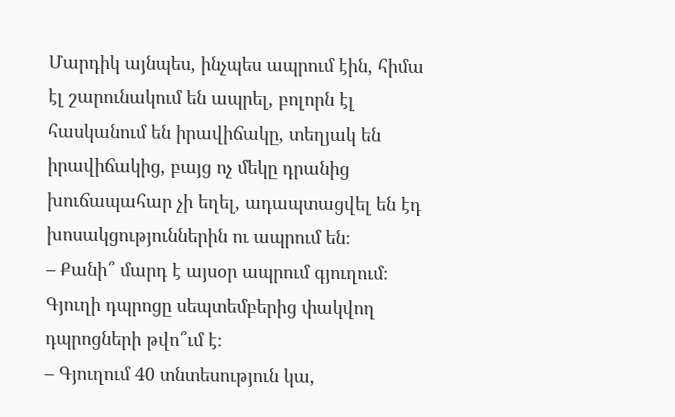Մարդիկ այնպես, ինչպես ապրում էին, հիմա էլ շարունակում են ապրել, բոլորն էլ հասկանում են իրավիճակը, տեղյակ են իրավիճակից, բայց ոչ մեկը դրանից խուճապահար չի եղել, ադապտացվել են էդ խոսակցություններին ու ապրում են։
– Քանի՞ մարդ է այսօր ապրում գյուղում։ Գյուղի դպրոցը սեպտեմբերից փակվող դպրոցների թվո՞ւմ է։
– Գյուղում 40 տնտեսություն կա,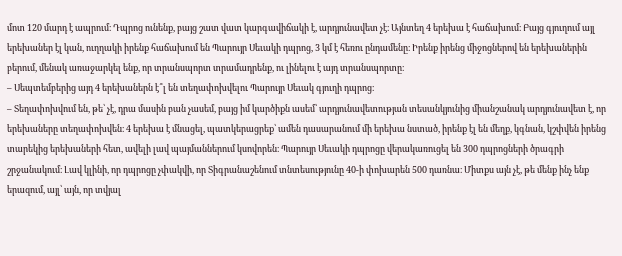մոտ 120 մարդ է ապրում։ Դպրոց ունենք, բայց շատ վատ կարգավիճակի է, արդյունավետ չէ։ Այնտեղ 4 երեխա է հաճախում։ Բայց գյուղում այլ երեխաներ էլ կան, ուղղակի իրենք հաճախում են Պարույր Սեւակի դպրոց, 3 կմ է հեռու ընդամենը։ Իրենք իրենց միջոցներով են երեխաներին բերում, մենակ առաջարկել ենք, որ տրանսպորտ տրամադրենք, ու լինելու է այդ տրանսպորտը։
– Սեպտեմբերից այդ 4 երեխաներն է՞լ են տեղափոխվելու Պարույր Սեւակ գյուղի դպրոց։
– Տեղափոխվում են, թե՝ չէ, դրա մասին բան չասեմ, բայց իմ կարծիքն ասեմ՝ արդյունավետության տեսանկյունից միանշանակ արդյունավետ է, որ երեխաները տեղափոխվեն։ 4 երեխա է մնացել, պատկերացրեք՝ ամեն դասարանում մի երեխա նստած, իրենք էլ են մեղք, կգնան, կշփվեն իրենց տարեկից երեխաների հետ, ավելի լավ պայմաններում կսովորեն։ Պարույր Սեւակի դպրոցը վերակառուցել են 300 դպրոցների ծրագրի շրջանակում։ Լավ կլինի, որ դպրոցը չփակվի, որ Տիգրանաշենում տնտեսությունը 40-ի փոխարեն 500 դառնա։ Միտքս այն չէ, թե մենք ինչ ենք երազում, այլ՝ այն, որ տվյալ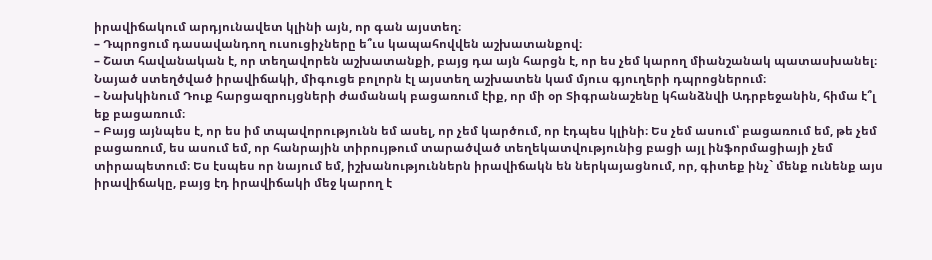իրավիճակում արդյունավետ կլինի այն, որ գան այստեղ։
– Դպրոցում դասավանդող ուսուցիչները ե՞ւս կապահովվեն աշխատանքով։
– Շատ հավանական է, որ տեղավորեն աշխատանքի, բայց դա այն հարցն է, որ ես չեմ կարող միանշանակ պատասխանել։ Նայած ստեղծված իրավիճակի, միգուցե բոլորն էլ այստեղ աշխատեն կամ մյուս գյուղերի դպրոցներում։
– Նախկինում Դուք հարցազրույցների ժամանակ բացառում էիք, որ մի օր Տիգրանաշենը կհանձնվի Ադրբեջանին, հիմա է՞լ եք բացառում։
– Բայց այնպես է, որ ես իմ տպավորությունն եմ ասել, որ չեմ կարծում, որ էդպես կլինի։ Ես չեմ ասում՝ բացառում եմ, թե չեմ բացառում, ես ասում եմ, որ հանրային տիրույթում տարածված տեղեկատվությունից բացի այլ ինֆորմացիայի չեմ տիրապետում։ Ես էսպես որ նայում եմ, իշխանություններն իրավիճակն են ներկայացնում, որ, գիտեք ինչ` մենք ունենք այս իրավիճակը, բայց էդ իրավիճակի մեջ կարող է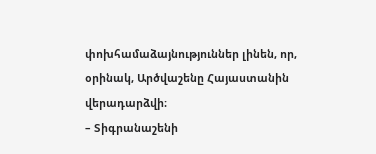փոխհամաձայնություններ լինեն, որ, օրինակ, Արծվաշենը Հայաստանին վերադարձվի։
– Տիգրանաշենի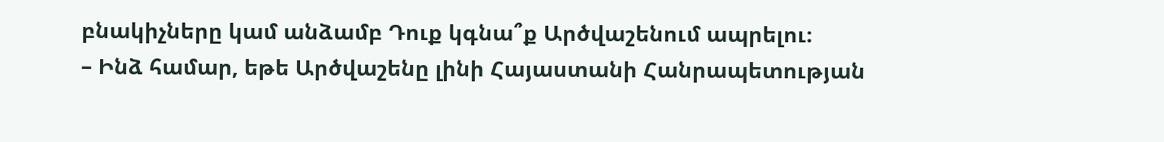բնակիչները կամ անձամբ Դուք կգնա՞ք Արծվաշենում ապրելու։
– Ինձ համար, եթե Արծվաշենը լինի Հայաստանի Հանրապետության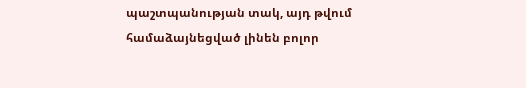պաշտպանության տակ, այդ թվում համաձայնեցված լինեն բոլոր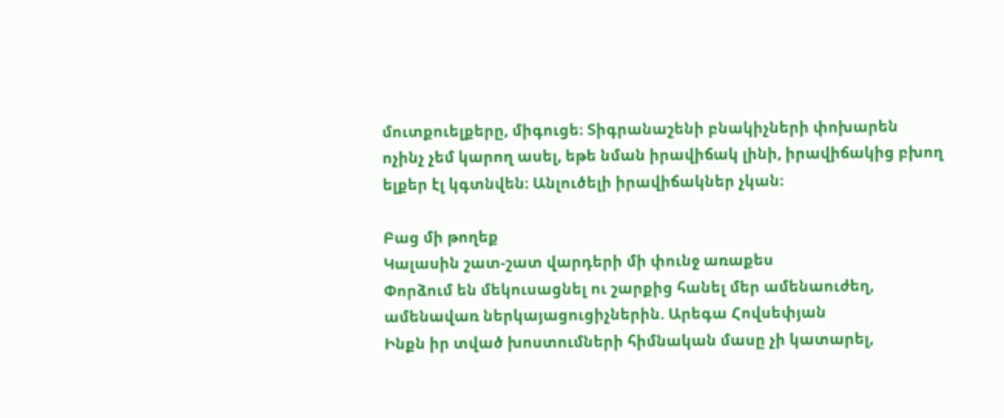մուտքուելքերը, միգուցե։ Տիգրանաշենի բնակիչների փոխարեն ոչինչ չեմ կարող ասել, եթե նման իրավիճակ լինի, իրավիճակից բխող ելքեր էլ կգտնվեն։ Անլուծելի իրավիճակներ չկան։

Բաց մի թողեք
Կալասին շատ-շատ վարդերի մի փունջ առաքես
Փորձում են մեկուսացնել ու շարքից հանել մեր ամենաուժեղ, ամենավառ ներկայացուցիչներին. Արեգա Հովսեփյան
Ինքն իր տված խոստումների հիմնական մասը չի կատարել,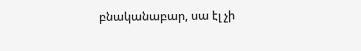բնականաբար, սա էլ չի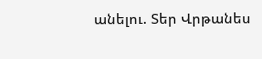անելու. Տեր Վրթանես